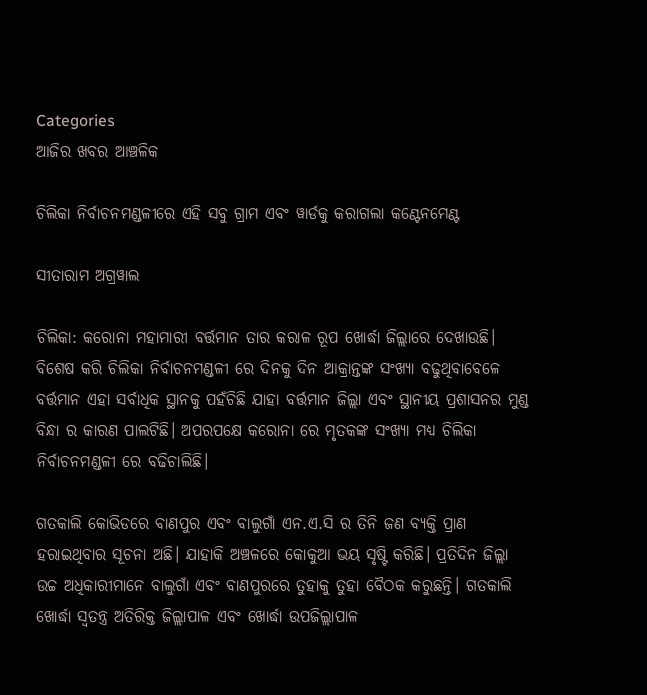Categories
ଆଜିର ଖବର ଆଞ୍ଚଳିକ

ଚିଲିକା ନିର୍ବାଚନମଣ୍ଡଳୀରେ ଏହି ସବୁ ଗ୍ରାମ ଏବଂ ୱାର୍ଡକୁ କରାଗଲା କଣ୍ଟେନମେଣ୍ଟ

ସୀତାରାମ ଅଗ୍ରୱାଲ

ଚିଲିକା: କରୋନା ମହାମାରୀ ବର୍ତ୍ତମାନ ତାର କରାଳ ରୂପ ଖୋର୍ଦ୍ଧା ଜିଲ୍ଲାରେ ଦେଖାଉଛି। ବିଶେଷ କରି ଚିଲିକା ନିର୍ବାଚନମଣ୍ଡଳୀ ରେ ଦିନକୁ ଦିନ ଆକ୍ରାନ୍ତଙ୍କ ସଂଖ୍ୟା ବଢୁଥିବାବେଳେ ବର୍ତ୍ତମାନ ଏହା ସର୍ବାଧିକ ସ୍ଥାନକୁ ପହଁଚିଛି ଯାହା ବର୍ତ୍ତମାନ ଜିଲ୍ଲା ଏବଂ ସ୍ଥାନୀୟ ପ୍ରଶାସନର ମୁଣ୍ଡ ବିନ୍ଧା ର କାରଣ ପାଲଟିଛି। ଅପରପକ୍ଷେ କରୋନା ରେ ମୃତକଙ୍କ ସଂଖ୍ୟା ମଧ୍ୟ ଚିଲିକା ନିର୍ବାଚନମଣ୍ଡଳୀ ରେ ବଢିଚାଲିଛି।

ଗତକାଲି କୋଭିଡରେ ବାଣପୁର ଏବଂ ବାଲୁଗାଁ ଏନ.ଏ.ସି ର ତିନି ଜଣ ବ୍ୟକ୍ତି ପ୍ରାଣ ହରାଇଥିବାର ସୂଚନା ଅଛି। ଯାହାକି ଅଞ୍ଚଳରେ କୋକୁଆ ଭୟ ସୃଷ୍ଟି କରିଛି। ପ୍ରତିଦିନ ଜିଲ୍ଲା ଉଚ୍ଚ ଅଧିକାରୀମାନେ ବାଲୁଗାଁ ଏବଂ ବାଣପୁରରେ ତୁହାକୁ ତୁହା ବୈଠକ କରୁଛନ୍ତି। ଗତକାଲି ଖୋର୍ଦ୍ଧା ସ୍ୱତନ୍ତ୍ର ଅତିରିକ୍ତ ଜିଲ୍ଲାପାଳ ଏବଂ ଖୋର୍ଦ୍ଧା ଉପଜିଲ୍ଲାପାଳ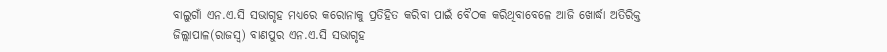ବାଲୁଗାଁ ଏନ.ଏ.ସି ସଭାଗୃହ ମଧ୍ୟରେ କରୋନାକୁ ପ୍ରତିହିତ କରିବା ପାଇଁ ବୈଠକ କରିଥିବାବେଳେ ଆଜି ଖୋର୍ଦ୍ଧା ଅତିରିକ୍ତ ଜିଲ୍ଲାପାଳ(ରାଜସ୍ୱ) ବାଣପୁର ଏନ.ଏ.ସି ସଭାଗୃହ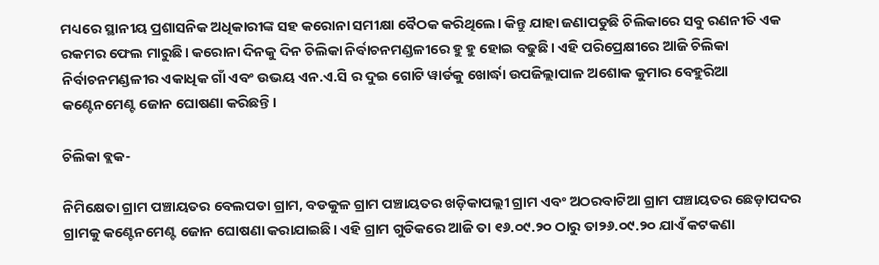ମଧ୍ୟରେ ସ୍ଥାନୀୟ ପ୍ରଶାସନିକ ଅଧିକାରୀଙ୍କ ସହ କରୋନା ସମୀକ୍ଷା ବୈଠକ କରିଥିଲେ। କିନ୍ତୁ ଯାହା ଜଣାପଡୁଛି ଚିଲିକାରେ ସବୁ ରଣନୀତି ଏକ ରକମର ଫେଲ ମାରୁଛି। କରୋନା ଦିନକୁ ଦିନ ଚିଲିକା ନିର୍ବାଚନମଣ୍ଡଳୀରେ ହୁ ହୁ ହୋଇ ବଢୁଛି। ଏହି ପରିପ୍ରେକ୍ଷୀରେ ଆଜି ଚିଲିକା ନିର୍ବାଚନମଣ୍ଡଳୀର ଏକାଧିକ ଗାଁ ଏବଂ ଉଭୟ ଏନ.ଏ.ସି ର ଦୁଇ ଗୋଟି ୱାର୍ଡକୁ ଖୋର୍ଦ୍ଧା ଉପଜିଲ୍ଲାପାଳ ଅଶୋକ କୁମାର ବେହୁରିଆ କଣ୍ଟେନମେଣ୍ଟ ଜୋନ ଘୋଷଣା କରିଛନ୍ତି।

ଚିଲିକା ବ୍ଲକ-

ନିମିକ୍ଷେତା ଗ୍ରାମ ପଞ୍ଚାୟତର ବେଲପଡା ଗ୍ରାମ, ବଡକୁଳ ଗ୍ରାମ ପଞ୍ଚାୟତର ଖଡ଼ିକାପଲ୍ଲୀ ଗ୍ରାମ ଏବଂ ଅଠରବାଟିଆ ଗ୍ରାମ ପଞ୍ଚାୟତର ଛେଡ଼ାପଦର ଗ୍ରାମକୁ କଣ୍ଟେନମେଣ୍ଟ ଜୋନ ଘୋଷଣା କରାଯାଇଛି। ଏହି ଗ୍ରାମ ଗୁଡିକରେ ଆଜି ତା ୧୬.୦୯.୨୦ ଠାରୁ ତା୨୬.୦୯.୨୦ ଯାଏଁ କଟକଣା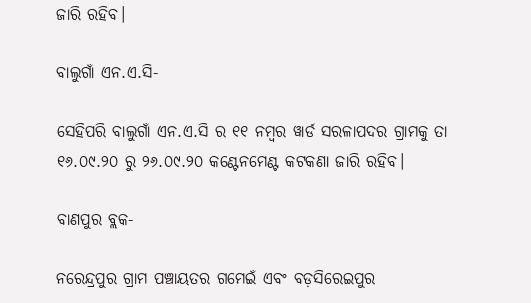ଜାରି ରହିବ।

ବାଲୁଗାଁ ଏନ.ଏ.ସି-

ସେହିପରି ବାଲୁଗାଁ ଏନ.ଏ.ସି ର ୧୧ ନମ୍ବର ୱାର୍ଡ ସରଳାପଦର ଗ୍ରାମକୁ ତା ୧୬.୦୯.୨୦ ରୁ ୨୬.୦୯.୨୦ କଣ୍ଟେନମେଣ୍ଟ କଟକଣା ଜାରି ରହିବ।

ବାଣପୁର ବ୍ଲକ-

ନରେନ୍ଦ୍ରପୁର ଗ୍ରାମ ପଞ୍ଚାୟତର ଗମେଇଁ ଏବଂ ବଡ଼ସିରେଇପୁର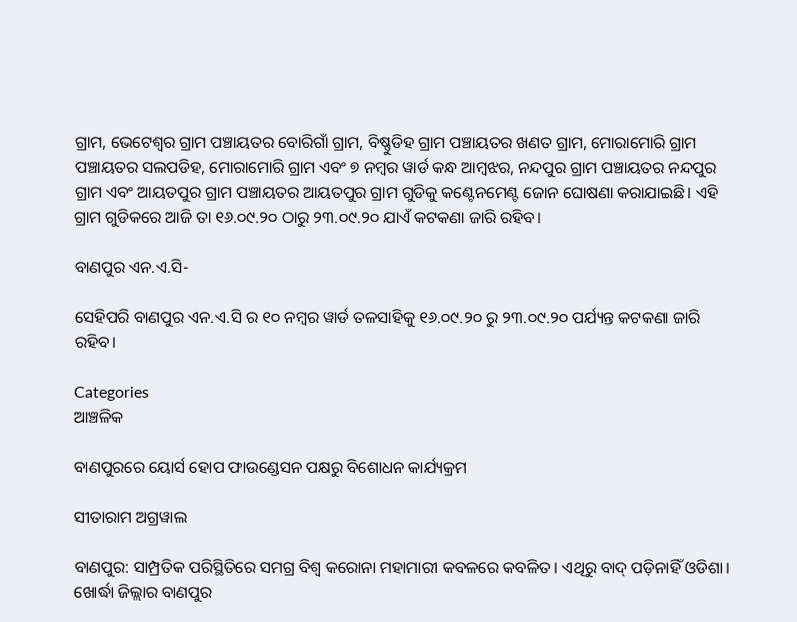ଗ୍ରାମ, ଭେଟେଶ୍ୱର ଗ୍ରାମ ପଞ୍ଚାୟତର ବୋରିଗାଁ ଗ୍ରାମ, ବିଷ୍ଣୁଡିହ ଗ୍ରାମ ପଞ୍ଚାୟତର ଖଣତ ଗ୍ରାମ, ମୋରାମୋରି ଗ୍ରାମ ପଞ୍ଚାୟତର ସଲପଡିହ, ମୋରାମୋରି ଗ୍ରାମ ଏବଂ ୭ ନମ୍ବର ୱାର୍ଡ କନ୍ଧ ଆମ୍ବଝର, ନନ୍ଦପୁର ଗ୍ରାମ ପଞ୍ଚାୟତର ନନ୍ଦପୁର ଗ୍ରାମ ଏବଂ ଆୟତପୁର ଗ୍ରାମ ପଞ୍ଚାୟତର ଆୟତପୁର ଗ୍ରାମ ଗୁଡିକୁ କଣ୍ଟେନମେଣ୍ଟ ଜୋନ ଘୋଷଣା କରାଯାଇଛି। ଏହି ଗ୍ରାମ ଗୁଡିକରେ ଆଜି ତା ୧୬.୦୯.୨୦ ଠାରୁ ୨୩.୦୯.୨୦ ଯାଏଁ କଟକଣା ଜାରି ରହିବ।

ବାଣପୁର ଏନ.ଏ.ସି-

ସେହିପରି ବାଣପୁର ଏନ.ଏ.ସି ର ୧୦ ନମ୍ବର ୱାର୍ଡ ତଳସାହିକୁ ୧୬.୦୯.୨୦ ରୁ ୨୩.୦୯.୨୦ ପର୍ଯ୍ୟନ୍ତ କଟକଣା ଜାରି ରହିବ।

Categories
ଆଞ୍ଚଳିକ

ବାଣପୁରରେ ୟୋର୍ସ ହୋପ ଫାଉଣ୍ଡେସନ ପକ୍ଷରୁ ବିଶୋଧନ କାର୍ଯ୍ୟକ୍ରମ

ସୀତାରାମ ଅଗ୍ରୱାଲ

ବାଣପୁର: ସାମ୍ପ୍ରତିକ ପରିସ୍ଥିତିରେ ସମଗ୍ର ବିଶ୍ବ କରୋନା ମହାମାରୀ କବଳରେ କବଳିତ। ଏଥିରୁ ବାଦ୍ ପଡ଼ିନାହିଁ ଓଡିଶା। ଖୋର୍ଦ୍ଧା ଜିଲ୍ଲାର ବାଣପୁର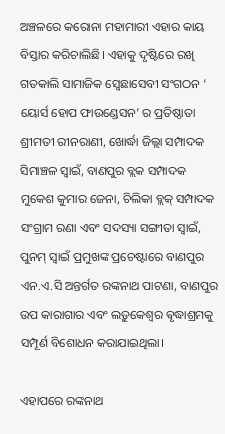ଅଞ୍ଚଳରେ କରୋନା ମହାମାରୀ ଏହାର କାୟ ବିସ୍ତାର କରିଚାଲିଛି। ଏହାକୁ ଦୃଷ୍ଟିରେ ରଖି ଗତକାଲି ସାମାଜିକ ସ୍ବେଛାସେବୀ ସଂଗଠନ ‘ ୟୋର୍ସ ହୋପ ଫାଉଣ୍ଡେସନ’ ର ପ୍ରତିଷ୍ଠାତା ଶ୍ରୀମତୀ ରୀନରାଣୀ, ଖୋର୍ଦ୍ଧା ଜିଲ୍ଲା ସମ୍ପାଦକ ସିମାଞ୍ଚଳ ସ୍ୱାଇଁ, ବାଣପୁର ବ୍ଲକ ସମ୍ପାଦକ ମୁକେଶ କୁମାର ଜେନା, ଚିଲିକା ବ୍ଲକ୍ ସମ୍ପାଦକ ସଂଗ୍ରାମ ରଣା ଏବଂ ସଦସ୍ୟା ସଙ୍ଗୀତା ସ୍ୱାଇଁ, ପୁନମ୍ ସ୍ୱାଇଁ ପ୍ରମୁଖଙ୍କ ପ୍ରଚେଷ୍ଟାରେ ବାଣପୁର ଏନ.ଏ.ସି ଅନ୍ତର୍ଗତ ରଙ୍କନାଥ ପାଟଣା, ବାଣପୁର ଉପ କାରାଗାର ଏବଂ ଲଡ଼ୁକେଶ୍ୱର ଵୃଦ୍ଧାଶ୍ରମକୁ ସମ୍ପୂର୍ଣ ବିଶୋଧନ କରାଯାଇଥିଲା।

ଏହାପରେ ରଙ୍କନାଥ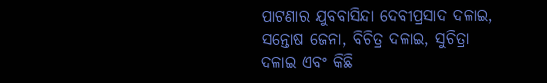ପାଟଣାର ଯୁବବାସିନ୍ଦା ଦେବୀପ୍ରସାଦ ଦଳାଇ, ସନ୍ତୋଷ ଜେନା, ବିଚିତ୍ର ଦଳାଇ, ସୁଚିତ୍ରା ଦଳାଇ ଏବଂ କିଛି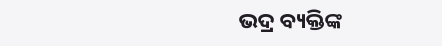ଭଦ୍ର ବ୍ୟକ୍ତିଙ୍କ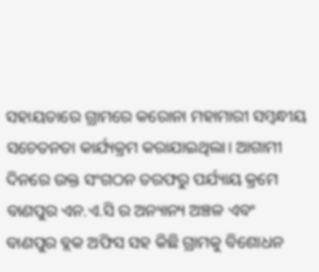ସହାୟତାରେ ଗ୍ରାମରେ କରୋନା ମହାମାରୀ ସମ୍ବନ୍ଧୀୟ ସଚେତନତା କାର୍ଯ୍ୟକ୍ରମ କରାଯାଇଥିଲା। ଆଗାମୀ ଦିନରେ ଉକ୍ତ ସଂଗଠନ ତରଫରୁ ପର୍ଯ୍ୟାୟ କ୍ରମେ ବାଣପୁର ଏନ.ଏ.ସି ର ଅନ୍ୟାନ୍ୟ ଅଞ୍ଚଳ ଏବଂ ବାଣପୁର ବ୍ଲକ ଅଫିସ ସହ କିଛି ଗ୍ରାମକୁ ବିଶୋଧନ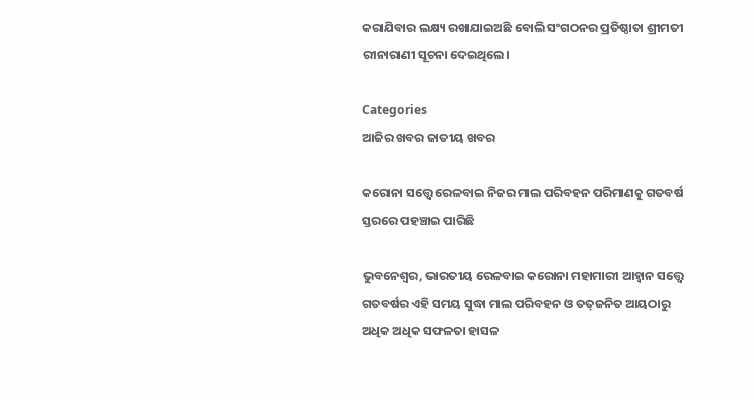କରାଯିବାର ଲକ୍ଷ୍ୟ ରଖାଯାଇଅଛି ବୋଲି ସଂଗଠନର ପ୍ରତିଷ୍ଠାତା ଶ୍ରୀମତୀ ରୀନାରାଣୀ ସୂଚନା ଦେଇଥିଲେ।

Categories
ଆଜିର ଖବର ଜାତୀୟ ଖବର

କରୋନା ସତ୍ତ୍ୱେ ରେଳବାଇ ନିଜର ମାଲ ପରିବହନ ପରିମାଣକୁ ଗତବର୍ଷ ସ୍ତରରେ ପହଞ୍ଚାଇ ପାରିଛି

ଭୁବନେଶ୍ବର, ଭାରତୀୟ ରେଳବାଇ କରୋନା ମହାମାରୀ ଆହ୍ୱାନ ସତ୍ତ୍ୱେ ଗତବର୍ଷର ଏହି ସମୟ ସୁଦ୍ଧା ମାଲ ପରିବହନ ଓ ତତ୍‌ଜନିତ ଆୟଠାରୁ ଅଧିକ ଅଧିକ ସଫଳତା ହାସଳ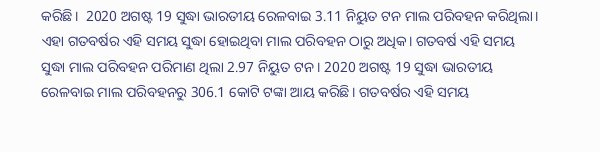କରିଛି।  2020 ଅଗଷ୍ଟ 19 ସୁଦ୍ଧା ଭାରତୀୟ ରେଳବାଇ 3.11 ନିୟୁତ ଟନ ମାଲ ପରିବହନ କରିଥିଲା। ଏହା ଗତବର୍ଷର ଏହି ସମୟ ସୁଦ୍ଧା ହୋଇଥିବା ମାଲ ପରିବହନ ଠାରୁ ଅଧିକ। ଗତବର୍ଷ ଏହି ସମୟ ସୁଦ୍ଧା ମାଲ ପରିବହନ ପରିମାଣ ଥିଲା 2.97 ନିୟୁତ ଟନ। 2020 ଅଗଷ୍ଟ 19 ସୁଦ୍ଧା ଭାରତୀୟ ରେଳବାଇ ମାଲ ପରିବହନରୁ 306.1 କୋଟି ଟଙ୍କା ଆୟ କରିଛି। ଗତବର୍ଷର ଏହି ସମୟ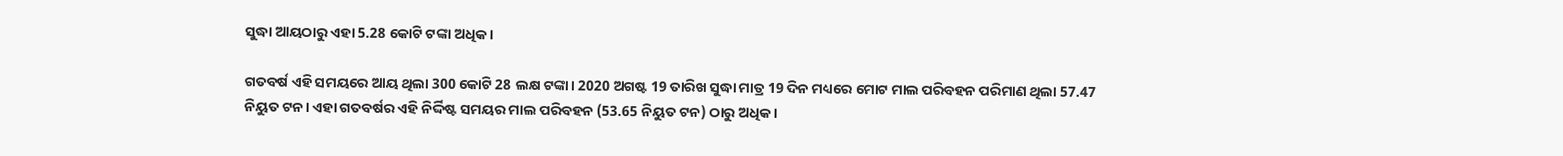ସୁଦ୍ଧା ଆୟଠାରୁ ଏହା 5.28 କୋଟି ଟଙ୍କା ଅଧିକ।

ଗତବର୍ଷ ଏହି ସମୟରେ ଆୟ ଥିଲା 300 କୋଟି 28 ଲକ୍ଷ ଟଙ୍କା। 2020 ଅଗଷ୍ଟ 19 ତାରିଖ ସୁଦ୍ଧା ମାତ୍ର 19 ଦିନ ମଧ୍ୟରେ ମୋଟ ମାଲ ପରିବହନ ପରିମାଣ ଥିଲା 57.47 ନିୟୁତ ଟନ। ଏହା ଗତବର୍ଷର ଏହି ନିର୍ଦ୍ଦିଷ୍ଟ ସମୟର ମାଲ ପରିବହନ (53.65 ନିୟୁତ ଟନ) ଠାରୁ ଅଧିକ।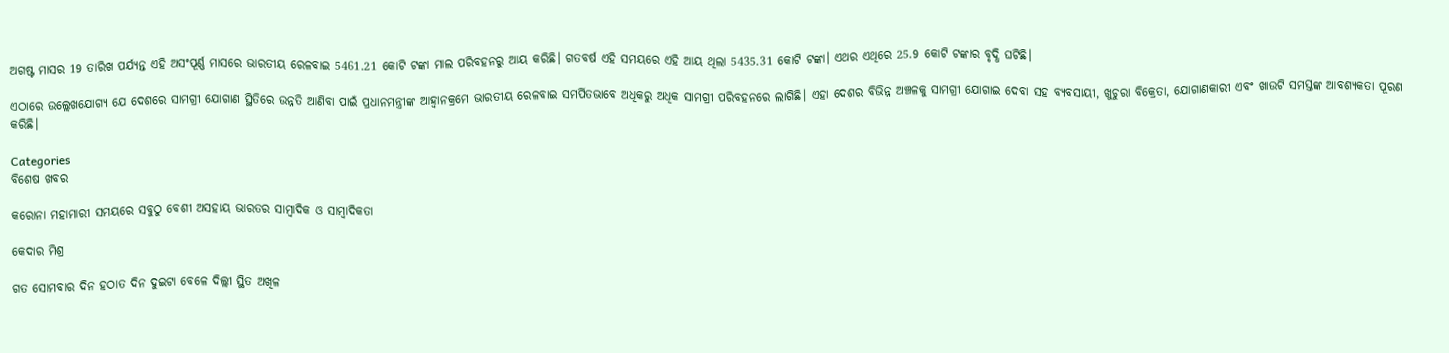ଅଗଷ୍ଟ ମାସର 19 ତାରିଖ ପର୍ଯ୍ୟନ୍ତ ଏହି ଅସଂପୂର୍ଣ୍ଣ ମାସରେ ଭାରତୀୟ ରେଳବାଇ 5461.21 କୋଟି ଟଙ୍କା ମାଲ ପରିବହନରୁ ଆୟ କରିଛି। ଗତବର୍ଷ ଏହି ସମୟରେ ଏହି ଆୟ ଥିଲା 5435.31 କୋଟି ଟଙ୍କା। ଏଥର ଏଥିରେ 25.9 କୋଟି ଟଙ୍କାର ବୃଦ୍ଧି ଘଟିଛି।

ଏଠାରେ ଉଲ୍ଲେଖଯୋଗ୍ୟ ଯେ ଦେଶରେ ସାମଗ୍ରୀ ଯୋଗାଣ ସ୍ଥିତିରେ ଉନ୍ନତି ଆଣିବା ପାଇଁ ପ୍ରଧାନମନ୍ତ୍ରୀଙ୍କ ଆହ୍ୱାନକ୍ରମେ ଭାରତୀୟ ରେଳବାଇ ସମର୍ପିତଭାବେ ଅଧିକରୁ ଅଧିକ ସାମଗ୍ରୀ ପରିବହନରେ ଲାଗିଛି। ଏହା ଦେଶର ବିଭିନ୍ନ ଅଞ୍ଚଳକୁ ସାମଗ୍ରୀ ଯୋଗାଇ ଦେବା ସହ ବ୍ୟବସାୟୀ, ଖୁଚୁରା ବିକ୍ରେତା, ଯୋଗାଣକାରୀ ଏବଂ ଖାଉଟି ସମସ୍ତଙ୍କ ଆବଶ୍ୟକତା ପୂରଣ କରିଛି।

Categories
ବିଶେଷ ଖବର

କରୋନା ମହାମାରୀ ସମୟରେ ସବୁଠୁ ବେଶୀ ଅସହାୟ ଭାରତର ସାମ୍ବାଦିକ ଓ ସାମ୍ବାଦିକତା

କେଦାର ମିଶ୍ର

ଗତ ସୋମବାର ଦିନ ହଠାତ ଦିନ ଦୁଇଟା ବେଳେ ଦିଲ୍ଲୀ ସ୍ଥିତ ଅଖିଳ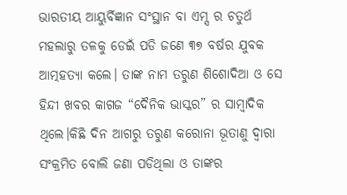ଭାରତୀୟ ଆୟୁର୍ବିଜ୍ଞାନ ସଂସ୍ଥାନ ବା ଏମ୍ସ ର ଚତୁର୍ଥ ମହଲାରୁ ତଳକୁ ଡେଇଁ ପଡି ଜଣେ ୩୭ ବର୍ଷର ଯୁବକ ଆତ୍ମହତ୍ୟା କଲେ। ତାଙ୍କ ନାମ ତରୁଣ ଶିଶୋଦିଆ ଓ ସେ ହିନ୍ଦୀ ଖବର କାଗଜ “ଦୈନିକ ଭାସ୍କର” ର ସାମ୍ବାଦିକ ଥିଲେ।କିଛି ଦିନ ଆଗରୁ ତରୁଣ କରୋନା ଭୂତାଣୁ ଦ୍ଵାରା ସଂକ୍ରମିତ ବୋଲି ଜଣା ପଡିଥିଲା ଓ ତାଙ୍କର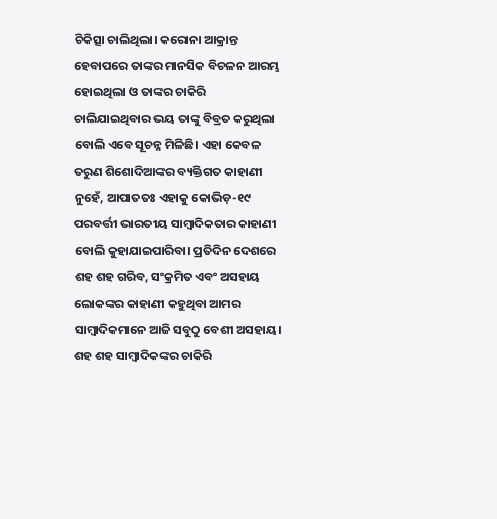ଚିକିତ୍ସା ଚାଲିଥିଲା। କରୋନା ଆକ୍ରାନ୍ତ ହେବାପରେ ତାଙ୍କର ମାନସିକ ବିଚଳନ ଆରମ୍ଭ ହୋଇଥିଲା ଓ ତାଙ୍କର ଚାକିରି ଚାଲିଯାଇଥିବାର ଭୟ ତାଙ୍କୁ ବିବ୍ରତ କରୁଥିଲା ବୋଲି ଏବେ ସୂଚନ୍ନ ମିଳିଛି। ଏହା କେବଳ ତରୁଣ ଶିଶୋଦିଆଙ୍କର ବ୍ୟକ୍ତିଗତ କାହାଣୀ ନୁହେଁ, ଆପାତତଃ ଏହାକୁ କୋଭିଡ଼-୧୯ ପରବର୍ତ୍ତୀ ଭାରତୀୟ ସାମ୍ବାଦିକତାର କାହାଣୀ ବୋଲି କୁହାଯାଇପାରିବା। ପ୍ରତିଦିନ ଦେଶରେ ଶହ ଶହ ଗରିବ, ସଂକ୍ରମିତ ଏବଂ ଅସହାୟ ଲୋକଙ୍କର କାହାଣୀ କହୁଥିବା ଆମର ସାମ୍ବାଦିକମାନେ ଆଜି ସବୁଠୁ ବେଶୀ ଅସହାୟ। ଶହ ଶହ ସାମ୍ବାଦିକଙ୍କର ଚାକିରି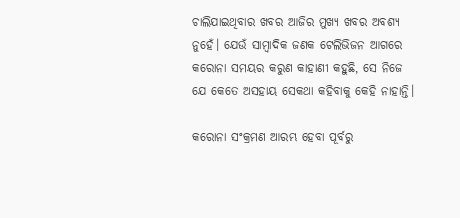ଚାଲିଯାଇଥିବାର ଖବର ଆଜିର ମୁଖ୍ୟ ଖବର ଅବଶ୍ୟ ନୁହେଁ। ଯେଉଁ ସାମ୍ବାଦିକ ଜଣକ ଟେଲିଭିଜନ ଆଗରେ କରୋନା ସମୟର କରୁଣ କାହାଣୀ କହୁଛି, ସେ ନିଜେ ଯେ କେତେ ଅସହାୟ ସେକଥା କହିବାକୁ କେହି ନାହାନ୍ତି।

କରୋନା ସଂକ୍ରମଣ ଆରମ୍ଭ ହେବା ପୂର୍ବରୁ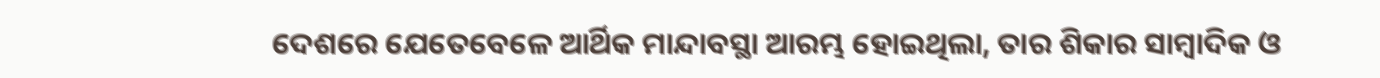ଦେଶରେ ଯେତେବେଳେ ଆର୍ଥିକ ମାନ୍ଦାବସ୍ଥା ଆରମ୍ଭ ହୋଇଥିଲା, ତାର ଶିକାର ସାମ୍ବାଦିକ ଓ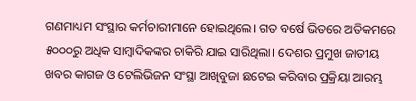ଗଣମାଧ୍ୟମ ସଂସ୍ଥାର କର୍ମଚାରୀମାନେ ହୋଇଥିଲେ। ଗତ ବର୍ଷେ ଭିତରେ ଅତିକମରେ ୫୦୦୦ରୁ ଅଧିକ ସାମ୍ବାଦିକଙ୍କର ଚାକିରି ଯାଇ ସାରିଥିଲା। ଦେଶର ପ୍ରମୁଖ ଜାତୀୟ ଖବର କାଗଜ ଓ ଟେଲିଭିଜନ ସଂସ୍ଥା ଆଖିବୁଜା ଛଟେଇ କରିବାର ପ୍ରକ୍ରିୟା ଆରମ୍ଭ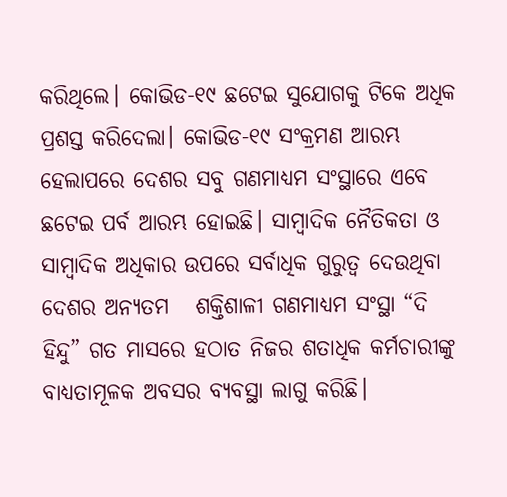କରିଥିଲେ। କୋଭିଡ-୧୯ ଛଟେଇ ସୁଯୋଗକୁ ଟିକେ ଅଧିକ ପ୍ରଶସ୍ତ କରିଦେଲା। କୋଭିଡ-୧୯ ସଂକ୍ରମଣ ଆରମ୍ଭ ହେଲାପରେ ଦେଶର ସବୁ ଗଣମାଧ୍ୟମ ସଂସ୍ଥାରେ ଏବେ ଛଟେଇ ପର୍ବ ଆରମ୍ଭ ହୋଇଛି। ସାମ୍ବାଦିକ ନୈତିକତା ଓ ସାମ୍ବାଦିକ ଅଧିକାର ଉପରେ ସର୍ବାଧିକ ଗୁରୁତ୍ଵ ଦେଉଥିବା ଦେଶର ଅନ୍ୟତମ   ଶକ୍ତିଶାଳୀ ଗଣମାଧ୍ୟମ ସଂସ୍ଥା “ଦି ହିନ୍ଦୁ” ଗତ ମାସରେ ହଠାତ ନିଜର ଶତାଧିକ କର୍ମଚାରୀଙ୍କୁ ବାଧ୍ୟତାମୂଳକ ଅବସର ବ୍ୟବସ୍ଥା ଲାଗୁ କରିଛି।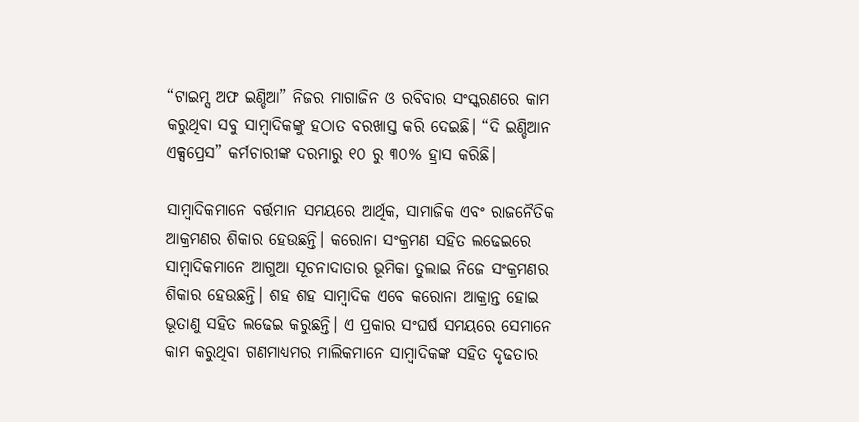“ଟାଇମ୍ସ ଅଫ ଇଣ୍ଡିଆ” ନିଜର ମାଗାଜିନ ଓ ରବିବାର ସଂସ୍କରଣରେ କାମ କରୁଥିବା ସବୁ ସାମ୍ବାଦିକଙ୍କୁ ହଠାତ ବରଖାସ୍ତ କରି ଦେଇଛି। “ଦି ଇଣ୍ଡିଆନ ଏକ୍ସପ୍ରେସ” କର୍ମଚାରୀଙ୍କ ଦରମାରୁ ୧୦ ରୁ ୩୦% ହ୍ରାସ କରିଛି।

ସାମ୍ବାଦିକମାନେ ବର୍ତ୍ତମାନ ସମୟରେ ଆର୍ଥିକ, ସାମାଜିକ ଏବଂ ରାଜନୈତିକ ଆକ୍ରମଣର ଶିକାର ହେଉଛନ୍ତି। କରୋନା ସଂକ୍ରମଣ ସହିତ ଲଢେଇରେ ସାମ୍ବାଦିକମାନେ ଆଗୁଆ ସୂଚନାଦାତାର ଭୂମିକା ତୁଲାଇ ନିଜେ ସଂକ୍ରମଣର ଶିକାର ହେଉଛନ୍ତି। ଶହ ଶହ ସାମ୍ବାଦିକ ଏବେ କରୋନା ଆକ୍ରାନ୍ତ ହୋଇ ଭୂତାଣୁ ସହିତ ଲଢେଇ କରୁଛନ୍ତି। ଏ ପ୍ରକାର ସଂଘର୍ଷ ସମୟରେ ସେମାନେ କାମ କରୁଥିବା ଗଣମାଧ୍ୟମର ମାଲିକମାନେ ସାମ୍ବାଦିକଙ୍କ ସହିତ ଦୃଢତାର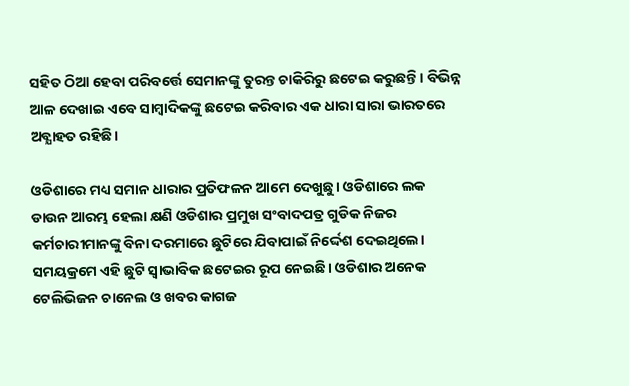ସହିତ ଠିଆ ହେବା ପରିବର୍ତ୍ତେ ସେମାନଙ୍କୁ ତୁରନ୍ତ ଚାକିରିରୁ ଛଟେଇ କରୁଛନ୍ତି। ବିଭିନ୍ନ ଆଳ ଦେଖାଇ ଏବେ ସାମ୍ବାଦିକଙ୍କୁ ଛଟେଇ କରିବାର ଏକ ଧାରା ସାରା ଭାରତରେ ଅବ୍ଯାହତ ରହିଛି।

ଓଡିଶାରେ ମଧ୍ୟ ସମାନ ଧାରାର ପ୍ରତିଫଳନ ଆମେ ଦେଖୁଛୁ। ଓଡିଶାରେ ଲକ ଡାଉନ ଆରମ୍ଭ ହେଲା କ୍ଷଣି ଓଡିଶାର ପ୍ରମୁଖ ସଂବାଦପତ୍ର ଗୁଡିକ ନିଜର କର୍ମଚାରୀମାନଙ୍କୁ ବିନା ଦରମାରେ ଛୁଟିରେ ଯିବାପାଇଁ ନିର୍ଦ୍ଦେଶ ଦେଇଥିଲେ। ସମୟକ୍ରମେ ଏହି ଛୁଟି ସ୍ଵାଭାବିକ ଛଟେଇର ରୂପ ନେଇଛି। ଓଡିଶାର ଅନେକ ଟେଲିଭିଜନ ଚାନେଲ ଓ ଖବର କାଗଜ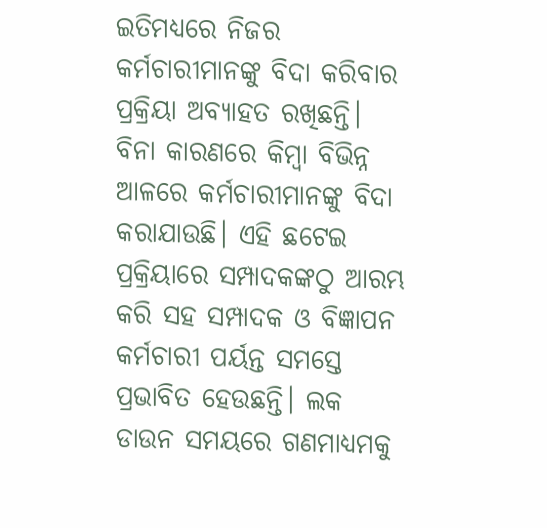ଇତିମଧ୍ୟରେ ନିଜର କର୍ମଚାରୀମାନଙ୍କୁ ବିଦା କରିବାର ପ୍ରକ୍ରିୟା ଅବ୍ଯାହତ ରଖିଛନ୍ତି। ବିନା କାରଣରେ କିମ୍ୱା ବିଭିନ୍ନ ଆଳରେ କର୍ମଚାରୀମାନଙ୍କୁ ବିଦା କରାଯାଉଛି। ଏହି ଛଟେଇ ପ୍ରକ୍ରିୟାରେ ସମ୍ପାଦକଙ୍କଠୁ ଆରମ୍ଭ କରି ସହ ସମ୍ପାଦକ ଓ ବିଜ୍ଞାପନ କର୍ମଚାରୀ ପର୍ୟନ୍ତ ସମସ୍ତେ ପ୍ରଭାବିତ ହେଉଛନ୍ତି। ଲକ ଡାଉନ ସମୟରେ ଗଣମାଧ୍ୟମକୁ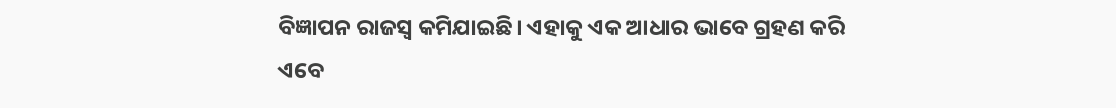ବିଜ୍ଞାପନ ରାଜସ୍ୱ କମିଯାଇଛି। ଏହାକୁ ଏକ ଆଧାର ଭାବେ ଗ୍ରହଣ କରି ଏବେ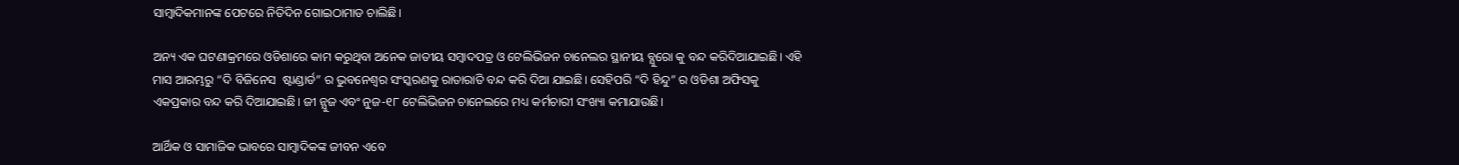ସାମ୍ବାଦିକମାନଙ୍କ ପେଟରେ ନିତିଦିନ ଗୋଇଠାମାଡ ଚାଲିଛି।

ଅନ୍ୟ ଏକ ଘଟଣାକ୍ରମରେ ଓଡିଶାରେ କାମ କରୁଥିବା ଅନେକ ଜାତୀୟ ସମ୍ବାଦପତ୍ର ଓ ଟେଲିଭିଜନ ଚାନେଲର ସ୍ଥାନୀୟ ବ୍ଯୁରୋ କୁ ବନ୍ଦ କରିଦିଆଯାଇଛି। ଏହି ମାସ ଆରମ୍ଭରୁ “ଦି ବିଜିନେସ  ଷ୍ଟାଣ୍ଡାର୍ଡ” ର ଭୁବନେଶ୍ୱର ସଂସ୍କରଣକୁ ରାତାରାତି ବନ୍ଦ କରି ଦିଆ ଯାଇଛି। ସେହିପରି “ଦି ହିନ୍ଦୁ” ର ଓଡିଶା ଅଫିସକୁ ଏକପ୍ରକାର ବନ୍ଦ କରି ଦିଆଯାଇଛି। ଜୀ ନ୍ଯୁଜ ଏବଂ ନୁଜ-୧୮ ଟେଲିଭିଜନ ଚାନେଲରେ ମଧ୍ୟ କର୍ମଚାରୀ ସଂଖ୍ୟା କମାଯାଉଛି।

ଆର୍ଥିକ ଓ ସାମାଜିକ ଭାବରେ ସାମ୍ବାଦିକଙ୍କ ଜୀବନ ଏବେ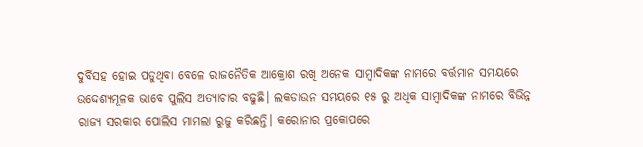ଦୁର୍ବିସହ ହୋଇ ପଡୁଥିବା ବେଳେ ରାଜନୈତିକ ଆକ୍ରୋଶ ରଖି ଅନେକ ସାମ୍ବାଦିକଙ୍କ ନାମରେ ବର୍ତ୍ତମାନ ସମୟରେ ଉଦ୍ଦେଶ୍ୟମୂଳକ ଭାବେ ପୁଲିସ ଅତ୍ୟାଚାର ବଢୁଛି। ଲକଡାଉନ ସମୟରେ ୧୫ ରୁ ଅଧିକ ସାମ୍ବାଦିକଙ୍କ ନାମରେ ବିଭିନ୍ନ ରାଜ୍ୟ ସରକାର ପୋଲିସ ମାମଲା ରୁଜୁ କରିଛନ୍ତି। କରୋନାର ପ୍ରକୋପରେ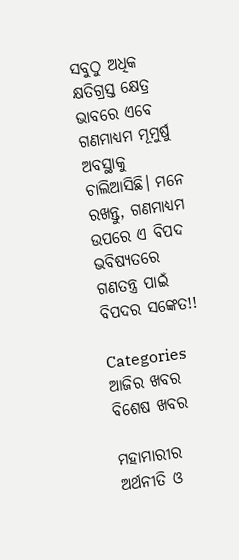ସବୁଠୁ ଅଧିକ କ୍ଷତିଗ୍ରସ୍ତ କ୍ଷେତ୍ର ଭାବରେ ଏବେ ଗଣମାଧ୍ୟମ ମୂମୁର୍ଷୁ ଅବସ୍ଥାକୁ ଚାଲିଆସିଛି। ମନେ ରଖନ୍ତୁ, ଗଣମାଧ୍ୟମ ଉପରେ ଏ ବିପଦ ଭବିଷ୍ୟତରେ ଗଣତନ୍ତ୍ର ପାଇଁ ବିପଦର ସଙ୍କେତ!!

Categories
ଆଜିର ଖବର ବିଶେଷ ଖବର

ମହାମାରୀର ଅର୍ଥନୀତି ଓ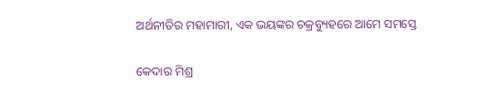ଅର୍ଥନୀତିର ମହାମାରୀ, ଏକ ଭୟଙ୍କର ଚକ୍ରବ୍ୟୁହରେ ଆମେ ସମସ୍ତେ

କେଦାର ମିଶ୍ର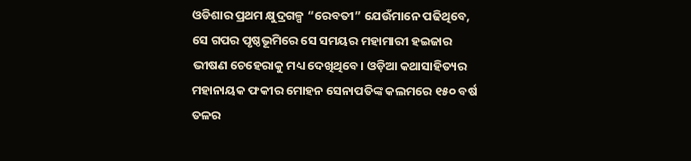ଓଡିଶାର ପ୍ରଥମ କ୍ଷୁଦ୍ରଗଳ୍ପ “ରେବତୀ” ଯେଉଁମାନେ ପଢିଥିବେ, ସେ ଗପର ପୃଷ୍ଠଭୂମିରେ ସେ ସମୟର ମହାମାରୀ ହଇଜାର ଭୀଷଣ ଚେହେରାକୁ ମଧ୍ୟ ଦେଖିଥିବେ। ଓଡ଼ିଆ କଥାସାହିତ୍ୟର ମହାନାୟକ ଫକୀର ମୋହନ ସେନାପତିଙ୍କ କଲମରେ ୧୫୦ ବର୍ଷ ତଳର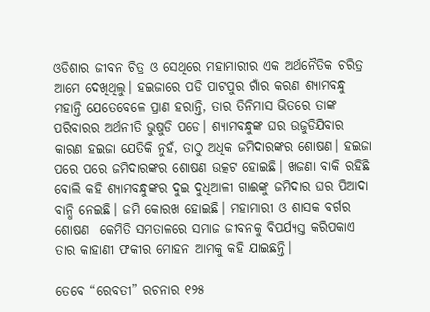ଓଡିଶାର ଜୀବନ ଚିତ୍ର ଓ ସେଥିରେ ମହାମାରୀର ଏକ ଅର୍ଥନୈତିକ ଚରିତ୍ର ଆମେ ଦେଖିଥିଲୁ। ହଇଜାରେ ପଡି ପାଟପୁର ଗାଁର କରଣ ଶ୍ୟାମବନ୍ଧୁ ମହାନ୍ତି ଯେତେବେଳେ ପ୍ରାଣ ହରାନ୍ତି, ତାର ତିନିମାସ ଭିତରେ ତାଙ୍କ ପରିବାରର ଅର୍ଥନୀତି ଭୁଷୁଡି ପଡେ। ଶ୍ୟାମବନ୍ଧୁଙ୍କ ଘର ଉଜୁଡିଯିବାର କାରଣ ହଇଜା ଯେତିକି ନୁହଁ, ତାଠୁ ଅଧିକ ଜମିଦାରଙ୍କର ଶୋଷଣ। ହଇଜା ପରେ ପରେ ଜମିଦାରଙ୍କର ଶୋଷଣ ଉତ୍କଟ ହୋଇଛି। ଖଜଣା ବାକି ରହିଛି ବୋଲି କହି ଶ୍ୟାମବନ୍ଧୁଙ୍କର ଦୁଇ ଦୁଧିଆଳୀ ଗାଈଙ୍କୁ ଜମିଦାର ଘର ପିଆଦା ବାନ୍ଧି ନେଇଛି। ଜମି କୋରଖ ହୋଇଛି। ମହାମାରୀ ଓ ଶାସକ ବର୍ଗର ଶୋଷଣ  କେମିତି ସମତାଳରେ ସମାଜ ଜୀବନକୁ ବିପର୍ଯ୍ୟସ୍ତ କରିପକାଏ ତାର କାହାଣୀ ଫକୀର ମୋହନ ଆମକୁ କହି ଯାଇଛନ୍ତି।

ତେବେ “ରେବତୀ” ରଚନାର ୧୨୫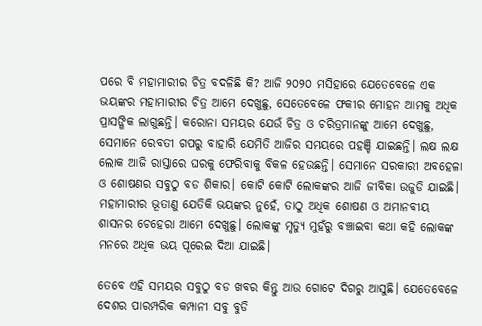ପରେ ବି ମହାମାରୀର ଚିତ୍ର ବଦଳିଛି କି? ଆଜି ୨୦୨୦ ମସିହାରେ ଯେତେବେଳେ ଏକ ଭୟଙ୍କର ମହାମାରୀର ଚିତ୍ର ଆମେ ଦେଖୁଛୁ, ସେତେବେଳେ ଫକୀର ମୋହନ ଆମକୁ ଅଧିକ ପ୍ରାସଙ୍ଗିକ ଲାଗୁଛନ୍ତି। କରୋନା ସମୟର ଯେଉଁ ଚିତ୍ର ଓ ଚରିତ୍ରମାନଙ୍କୁ ଆମେ ଦେଖୁଛୁ, ସେମାନେ ରେବତୀ ଗପରୁ ବାହାରି ଯେମିତି ଆଜିର ସମୟରେ ପହଞ୍ଚି ଯାଇଛନ୍ତି। ଲକ୍ଷ ଲକ୍ଷ ଲୋକ ଆଜି ରାସ୍ତାରେ ଘରକୁ ଫେରିବାକୁ ବିକଳ ହେଉଛନ୍ତି। ସେମାନେ ସରକାରୀ ଅବହେଳା ଓ ଶୋଷଣର ସବୁଠୁ ବଡ ଶିକାର। କୋଟି କୋଟି ଲୋକଙ୍କର ଆଜି ଜୀବିକା ଉଜୁଡି ଯାଇଛି। ମହାମାରୀର ଭୂତାଣୁ ଯେତିକି ଭୟଙ୍କର ନୁହେଁ, ତାଠୁ ଅଧିକ ଶୋଷଣ ଓ ଅମାନବୀୟ ଶାସନର ଚେହେରା ଆମେ ଦେଖୁଛୁ। ଲୋକଙ୍କୁ ମୃତ୍ୟୁ ମୁହଁରୁ ବଞ୍ଚାଇବା କଥା କହି ଲୋକଙ୍କ ମନରେ ଅଧିକ ଭୟ ପୂରେଇ ଦିଆ ଯାଇଛି।

ତେବେ ଏହି ସମୟର ସବୁଠୁ ବଡ ଖବର କିନ୍ତୁ ଆଉ ଗୋଟେ ଦିଗରୁ ଆସୁଛି। ଯେତେବେଳେ ଦେଶର ପାରମ୍ପରିକ କମ୍ପାନୀ ସବୁ ବୁଡି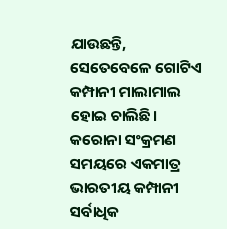ଯାଉଛନ୍ତି, ସେତେବେଳେ ଗୋଟିଏ କମ୍ପାନୀ ମାଲାମାଲ ହୋଇ ଚାଲିଛି। କରୋନା ସଂକ୍ରମଣ ସମୟରେ ଏକମାତ୍ର ଭାରତୀୟ କମ୍ପାନୀ ସର୍ବାଧିକ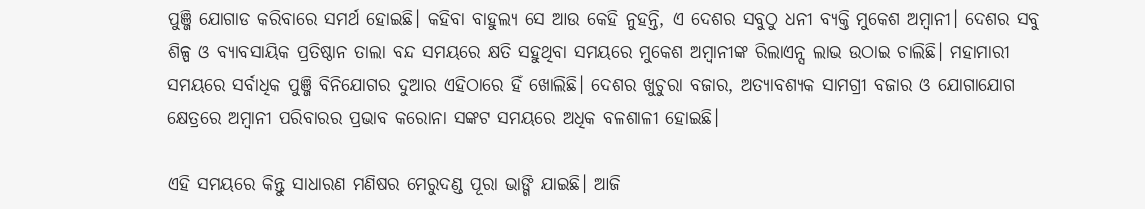ପୁଞ୍ଜି ଯୋଗାଡ କରିବାରେ ସମର୍ଥ ହୋଇଛି। କହିବା ବାହୁଲ୍ୟ ସେ ଆଉ କେହି ନୁହନ୍ତି, ଏ ଦେଶର ସବୁଠୁ ଧନୀ ବ୍ୟକ୍ତି ମୁକେଶ ଅମ୍ବାନୀ। ଦେଶର ସବୁ ଶିଳ୍ପ ଓ ବ୍ୟାବସାୟିକ ପ୍ରତିଷ୍ଠାନ ତାଲା ବନ୍ଦ ସମୟରେ କ୍ଷତି ସହୁଥିବା ସମୟରେ ମୁକେଶ ଅମ୍ବାନୀଙ୍କ ରିଲାଏନ୍ସ ଲାଭ ଉଠାଇ ଚାଲିଛି। ମହାମାରୀ ସମୟରେ ସର୍ବାଧିକ ପୁଞ୍ଜି ବିନିଯୋଗର ଦୁଆର ଏହିଠାରେ ହିଁ ଖୋଲିଛି। ଦେଶର ଖୁଚୁରା ବଜାର, ଅତ୍ୟାବଶ୍ୟକ ସାମଗ୍ରୀ ବଜାର ଓ ଯୋଗାଯୋଗ କ୍ଷେତ୍ରରେ ଅମ୍ବାନୀ ପରିବାରର ପ୍ରଭାବ କରୋନା ସଙ୍କଟ ସମୟରେ ଅଧିକ ବଳଶାଳୀ ହୋଇଛି।

ଏହି ସମୟରେ କିନ୍ତୁ ସାଧାରଣ ମଣିଷର ମେରୁଦଣ୍ଡ ପୂରା ଭାଙ୍ଗି ଯାଇଛି। ଆଜି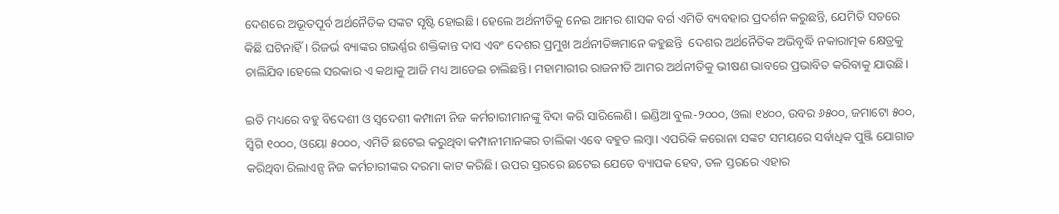ଦେଶରେ ଅଭୂତପୂର୍ବ ଅର୍ଥନୈତିକ ସଙ୍କଟ ସୃଷ୍ଟି ହୋଇଛି। ହେଲେ ଅର୍ଥନୀତିକୁ ନେଇ ଆମର ଶାସକ ବର୍ଗ ଏମିତି ବ୍ୟବହାର ପ୍ରଦର୍ଶନ କରୁଛନ୍ତି, ଯେମିତି ସତରେ କିଛି ଘଟିନାହିଁ। ରିଜର୍ଭ ବ୍ୟାଙ୍କର ଗଭର୍ଣ୍ଣର ଶକ୍ତିକାନ୍ତ ଦାସ ଏବଂ ଦେଶର ପ୍ରମୁଖ ଅର୍ଥନୀତିଜ୍ଞମାନେ କହୁଛନ୍ତି  ଦେଶର ଅର୍ଥନୈତିକ ଅଭିବୃଦ୍ଧି ନକାରାତ୍ମକ କ୍ଷେତ୍ରକୁ ଚାଲିଯିବ।ହେଲେ ସରକାର ଏ କଥାକୁ ଆଜି ମଧ୍ୟ ଆଡେଇ ଚାଲିଛନ୍ତି। ମହାମାରୀର ରାଜନୀତି ଆମର ଅର୍ଥନୀତିକୁ ଭୀଷଣ ଭାବରେ ପ୍ରଭାବିତ କରିବାକୁ ଯାଉଛି।

ଇତି ମଧ୍ୟରେ ବହୁ ବିଦେଶୀ ଓ ସ୍ଵଦେଶୀ କମ୍ପାନୀ ନିଜ କର୍ମଚାରୀମାନଙ୍କୁ ବିଦା କରି ସାରିଲେଣି। ଇଣ୍ଡିଆ ବୁଲ-୨୦୦୦, ଓଲା ୧୪୦୦, ଉବର ୬୫୦୦, ଜମାଟୋ ୫୦୦, ସ୍ଵିଗି ୧୦୦୦, ଓୟୋ ୫୦୦୦, ଏମିତି ଛଟେଇ କରୁଥିବା କମ୍ପାନୀମାନଙ୍କର ତାଲିକା ଏବେ ବହୁତ ଲମ୍ବା। ଏପରିକି କରୋନା ସଙ୍କଟ ସମୟରେ ସର୍ବାଧିକ ପୁଞ୍ଜି ଯୋଗାଡ କରିଥିବା ରିଲାଏନ୍ସ ନିଜ କର୍ମଚାରୀଙ୍କର ଦରମା କାଟ କରିଛି। ଉପର ସ୍ତରରେ ଛଟେଇ ଯେତେ ବ୍ୟାପକ ହେବ, ତଳ ସ୍ତରରେ ଏହାର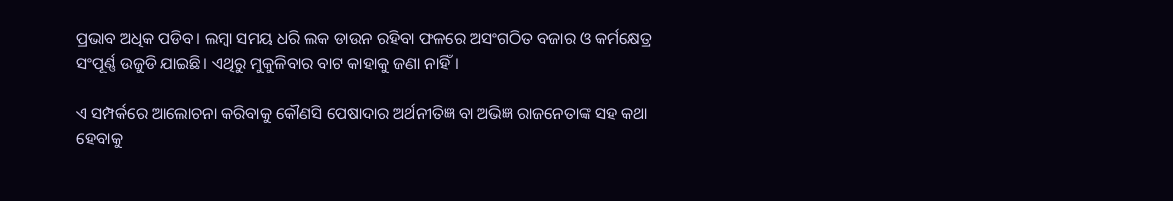ପ୍ରଭାବ ଅଧିକ ପଡିବ। ଲମ୍ବା ସମୟ ଧରି ଲକ ଡାଉନ ରହିବା ଫଳରେ ଅସଂଗଠିତ ବଜାର ଓ କର୍ମକ୍ଷେତ୍ର ସଂପୂର୍ଣ୍ଣ ଉଜୁଡି ଯାଇଛି। ଏଥିରୁ ମୁକୁଳିବାର ବାଟ କାହାକୁ ଜଣା ନାହିଁ।

ଏ ସମ୍ପର୍କରେ ଆଲୋଚନା କରିବାକୁ କୌଣସି ପେଷାଦାର ଅର୍ଥନୀତିଜ୍ଞ ବା ଅଭିଜ୍ଞ ରାଜନେତାଙ୍କ ସହ କଥା ହେବାକୁ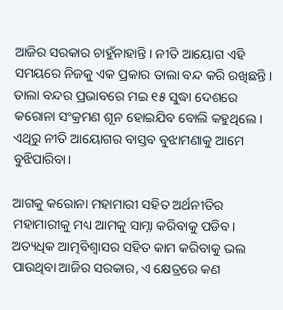ଆଜିର ସରକାର ଚାହୁଁନାହାନ୍ତି। ନୀତି ଆୟୋଗ ଏହି ସମୟରେ ନିଜକୁ ଏକ ପ୍ରକାର ତାଲା ବନ୍ଦ କରି ରଖିଛନ୍ତି। ତାଲା ବନ୍ଦର ପ୍ରଭାବରେ ମଇ ୧୫ ସୁଦ୍ଧା ଦେଶରେ କରୋନା ସଂକ୍ରମଣ ଶୂନ ହୋଇଯିବ ବୋଲି କହୁଥିଲେ। ଏଥିରୁ ନୀତି ଆୟୋଗର ବାସ୍ତବ ବୁଝାମଣାକୁ ଆମେ ବୁଝିପାରିବା।

ଆଗକୁ କରୋନା ମହାମାରୀ ସହିତ ଅର୍ଥନୀତିର ମହାମାରୀକୁ ମଧ୍ୟ ଆମକୁ ସାମ୍ନା କରିବାକୁ ପଡିବ। ଅତ୍ୟଧିକ ଆତ୍ମବିଶ୍ବାସର ସହିତ କାମ କରିବାକୁ ଭଲ ପାଉଥିବା ଆଜିର ସରକାର, ଏ କ୍ଷେତ୍ରରେ କଣ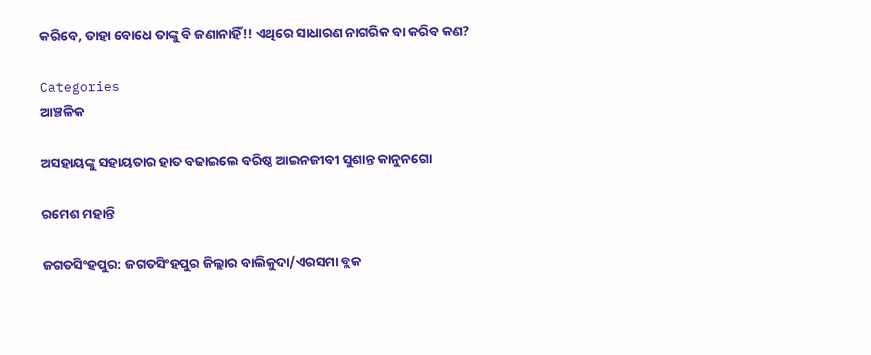କରିବେ, ତାହା ବୋଧେ ତାଙ୍କୁ ବି ଜଣାନାହିଁ!! ଏଥିରେ ସାଧାରଣ ନାଗରିକ ବା କରିବ କଣ?

Categories
ଆଞ୍ଚଳିକ

ଅସହାୟଙ୍କୁ ସହାୟତାର ହାତ ବଢାଇଲେ ବରିଷ୍ଠ ଆଇନଜୀବୀ ସୁଶାନ୍ତ କାନୁନଗୋ

ରମେଶ ମହାନ୍ତି

ଜଗତସିଂହପୁର: ଜଗତସିଂହପୁର ଜିଲ୍ଲାର ବାଲିକୁଦା/ଏରସମା ବ୍ଲକ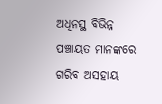ଅଧିନସ୍ଥ ବିଭିନ୍ନ ପଞ୍ଚାୟତ ମାନଙ୍କରେ ଗରିବ ଅସହାୟ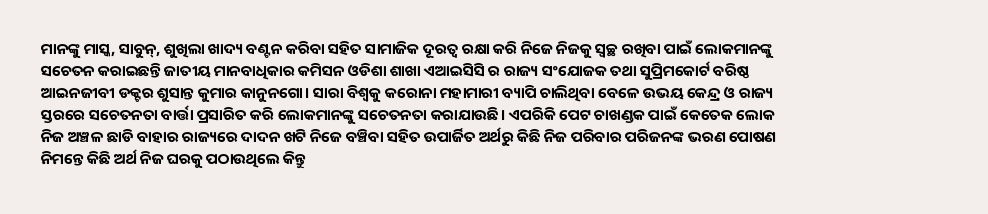ମାନଙ୍କୁ ମାସ୍କ, ସାବୁନ୍, ଶୁଖିଲା ଖାଦ୍ୟ ବଣ୍ଟନ କରିବା ସହିତ ସାମାଜିକ ଦୂରତ୍ୱ ରକ୍ଷା କରି ନିଜେ ନିଜକୁ ସ୍ୱଚ୍ଛ ରଖିବା ପାଇଁ ଲୋକମାନଙ୍କୁ ସଚେତନ କରାଇଛନ୍ତି ଜାତୀୟ ମାନବାଧିକାର କମିସନ ଓଡିଶା ଶାଖା ଏଆଇସିସି ର ରାଜ୍ୟ ସଂଯୋଜକ ତଥା ସୁପ୍ରିମକୋର୍ଟ ବରିଷ୍ଠ ଆଇନଜୀବୀ ଡକ୍ଟର ଶୁସାନ୍ତ କୁମାର କାନୁନଗୋ। ସାରା ବିଶ୍ୱକୁ କରୋନା ମହାମାରୀ ବ୍ୟାପି ଚାଲିଥିବା ବେଳେ ଉଭୟ କେନ୍ଦ୍ର ଓ ରାଜ୍ୟ ସ୍ତରରେ ସଚେତନତା ବାର୍ତ୍ତା ପ୍ରସାରିତ କରି ଲୋକମାନଙ୍କୁ ସଚେତନତା କରାଯାଉଛି। ଏପରିକି ପେଟ ଚାଖଣ୍ଡକ ପାଇଁ କେତେକ ଲୋକ ନିଜ ଅଞ୍ଚଳ ଛାଡି ବାହାର ରାଜ୍ୟରେ ଦାଦନ ଖଟି ନିଜେ ବଞ୍ଚିବା ସହିତ ଉପାର୍ଜିତ ଅର୍ଥରୁ କିଛି ନିଜ ପରିବାର ପରିଜନଙ୍କ ଭରଣ ପୋଷଣ ନିମନ୍ତେ କିଛି ଅର୍ଥ ନିଜ ଘରକୁ ପଠାଉଥିଲେ କିନ୍ତୁ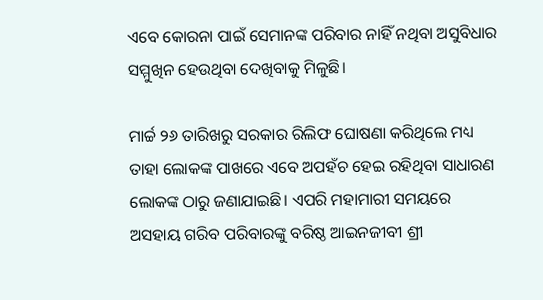ଏବେ କୋରନା ପାଇଁ ସେମାନଙ୍କ ପରିବାର ନାହିଁ ନଥିବା ଅସୁବିଧାର ସମ୍ମୁଖିନ ହେଉଥିବା ଦେଖିବାକୁ ମିଳୁଛି।

ମାର୍ଚ୍ଚ ୨୬ ତାରିଖରୁ ସରକାର ରିଲିଫ ଘୋଷଣା କରିଥିଲେ ମଧ୍ୟ ତାହା ଲୋକଙ୍କ ପାଖରେ ଏବେ ଅପହଁଚ ହେଇ ରହିଥିବା ସାଧାରଣ ଲୋକଙ୍କ ଠାରୁ ଜଣାଯାଇଛି। ଏପରି ମହାମାରୀ ସମୟରେ ଅସହାୟ ଗରିବ ପରିବାରଙ୍କୁ ବରିଷ୍ଠ ଆଇନଜୀବୀ ଶ୍ରୀ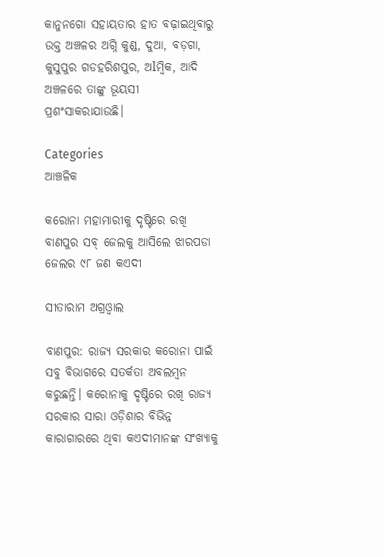କାନୁନଗୋ ସହାୟତାର ହାତ ବଢ଼ାଇଥିବାରୁ ଉକ୍ତ ଅଞ୍ଚଳର ଅଗ୍ନି କୁଣ୍ଡ, ଦୁଆ, ବଡ଼ଗା, କୁସୁପୁର ଗଡହରିଶପୁର, ଅlମ୍ବିକ, ଆଦି ଅଞ୍ଚଳରେ ତାଙ୍କୁ ଭୂୟସୀ ପ୍ରଶଂସାକରାଯାଉଛି।

Categories
ଆଞ୍ଚଳିକ

କରୋନା ମହାମାରୀକୁ ଦୃଷ୍ଟିରେ ରଖି ବାଣପୁର ସବ୍‌ ଜେଲକୁ ଆସିଲେ ଝାରପଡା ଜେଲର ୯୮ ଜଣ କଏଦୀ

ସୀତାରାମ ଅଗ୍ରଓ୍ବାଲ

ବାଣପୁର: ରାଜ୍ୟ ସରକାର କରୋନା ପାଇଁ ସବୁ ବିଭାଗରେ ସତର୍କତା ଅବଲମ୍ବନ କରୁଛନ୍ତି। କରୋନାକୁ ଦୃଷ୍ଟିରେ ରଖି ରାଜ୍ୟ ସରକାର ସାରା ଓଡ଼ିଶାର ବିଭିନ୍ନ କାରାଗାରରେ ଥିବା କଏଦୀମାନଙ୍କ ସଂଖ୍ୟାକୁ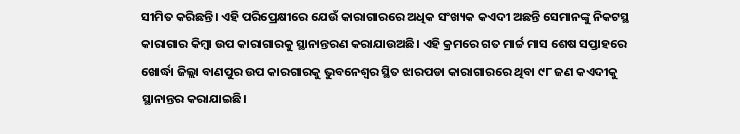ସୀମିତ କରିଛନ୍ତି। ଏହି ପରିପ୍ରେକ୍ଷୀରେ ଯେଉଁ କାରାଗାରରେ ଅଧିକ ସଂଖ୍ୟକ କଏଦୀ ଅଛନ୍ତି ସେମାନଙ୍କୁ ନିକଟସ୍ଥ କାରାଗାର କିମ୍ବା ଉପ କାରାଗାରକୁ ସ୍ଥାନାନ୍ତରଣ କରାଯାଉଅଛି। ଏହି କ୍ରମରେ ଗତ ମାର୍ଚ୍ଚ ମାସ ଶେଷ ସପ୍ତାହରେ ଖୋର୍ଦ୍ଧା ଜିଲ୍ଲା ବାଣପୁର ଉପ କାରଗାରକୁ ଭୁବନେଶ୍ବର ସ୍ଥିତ ଝାରପଡା କାରାଗାରରେ ଥିବା ୯୮ ଜଣ କଏଦୀକୁ ସ୍ଥାନାନ୍ତର କରାଯାଇଛି।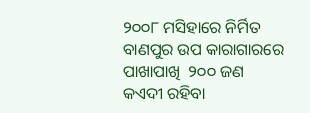୨୦୦୮ ମସିହାରେ ନିର୍ମିତ ବାଣପୁର ଉପ କାରାଗାରରେ ପାଖାପାଖି  ୨୦୦ ଜଣ କଏଦୀ ରହିବା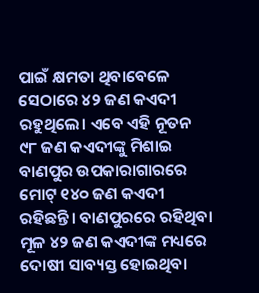ପାଇଁ କ୍ଷମତା ଥିବାବେଳେ ସେଠାରେ ୪୨ ଜଣ କଏଦୀ ରହୁଥିଲେ। ଏବେ ଏହି ନୂତନ ୯୮ ଜଣ କଏଦୀଙ୍କୁ ମିଶାଇ ବାଣପୁର ଉପକାରାଗାରରେ ମୋଟ୍‌ ୧୪୦ ଜଣ କଏଦୀ ରହିଛନ୍ତି। ବାଣପୁରରେ ରହିଥିବା ମୂଳ ୪୨ ଜଣ କଏଦୀଙ୍କ ମଧ୍ୟରେ ଦୋଷୀ ସାବ୍ୟସ୍ତ ହୋଇଥିବା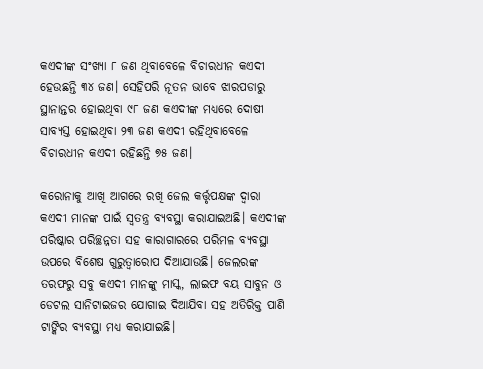କଏଦୀଙ୍କ ସଂଖ୍ୟା ୮ ଜଣ ଥିବାବେଳେ ବିଚାରଧୀନ କଏଦୀ ହେଉଛନ୍ତି ୩୪ ଜଣ। ସେହିପରି ନୂତନ ଭାବେ ଝାରପଡାରୁ ସ୍ଥାନାନ୍ତର ହୋଇଥିବା ୯୮ ଜଣ କଏଦୀଙ୍କ ମଧ୍ୟରେ ଦୋଷୀ ସାବ୍ୟସ୍ତ ହୋଇଥିବା ୨୩ ଜଣ କଏଦୀ ରହିଥିବାବେଳେ ବିଚାରଧୀନ କଏଦୀ ରହିଛନ୍ତି ୭୫ ଜଣ।

କରୋନାକୁ ଆଖି ଆଗରେ ରଖି ଜେଲ କର୍ତ୍ତୃପକ୍ଷଙ୍କ ଦ୍ୱାରା କଏଦୀ ମାନଙ୍କ ପାଇଁ ସ୍ବତନ୍ତ୍ର ବ୍ୟବସ୍ଥା କରାଯାଇଅଛି। କଏଦୀଙ୍କ ପରିଷ୍କାର ପରିଚ୍ଛନ୍ନତା ସହ କାରାଗାରରେ ପରିମଳ ବ୍ୟବସ୍ଥା ଉପରେ ବିଶେଷ ଗୁରୁତ୍ୱାରୋପ ଦିଆଯାଉଛି। ଜେଲରଙ୍କ ତରଫରୁ ସବୁ କଏଦୀ ମାନଙ୍କୁ ମାସ୍କ, ଲାଇଫ ବୟ ସାବୁନ ଓ ଡେଟଲ ସାନିଟାଇଜର ଯୋଗାଇ ଦିଆଯିବା ସହ ଅତିରିକ୍ତ ପାଣି ଟାଙ୍କିର ବ୍ୟବସ୍ଥା ମଧ୍ୟ କରାଯାଇଛି।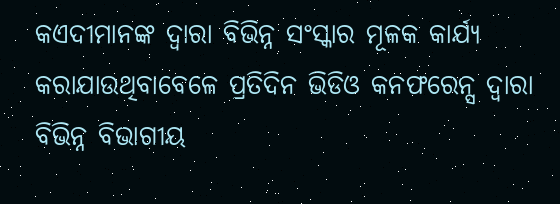କଏଦୀମାନଙ୍କ ଦ୍ବାରା ବିଭିନ୍ନ ସଂସ୍କାର ମୂଳକ କାର୍ଯ୍ୟ କରାଯାଉଥିବାବେଳେ ପ୍ରତିଦିନ ଭିଡିଓ କନଫରେନ୍ସ ଦ୍ୱାରା ବିଭିନ୍ନ ବିଭାଗୀୟ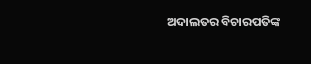ଅଦାଲତର ବିଚାରପତିଙ୍କ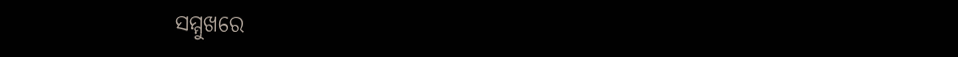ସମ୍ମୁଖରେ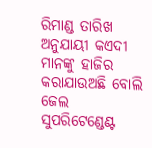ରିମାଣ୍ଡ ତାରିଖ ଅନୁଯାୟୀ କଏଦୀ ମାନଙ୍କୁ ହାଜିର କରାଯାଉଅଛି ବୋଲି ଜେଲ ସୁପରିଟେଣ୍ଡେଣ୍ଟ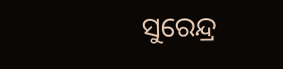ସୁରେନ୍ଦ୍ର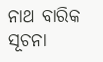ନାଥ ବାରିକ ସୂଚନା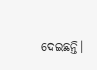ଦେଇଛନ୍ତି।